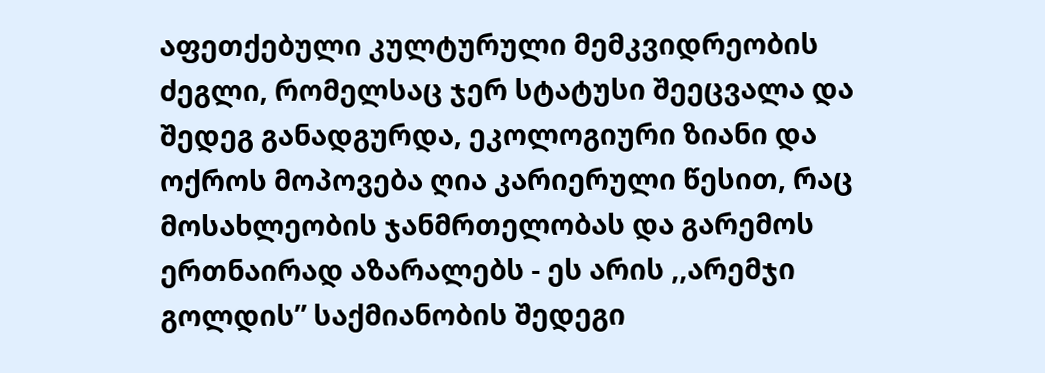აფეთქებული კულტურული მემკვიდრეობის ძეგლი, რომელსაც ჯერ სტატუსი შეეცვალა და შედეგ განადგურდა, ეკოლოგიური ზიანი და ოქროს მოპოვება ღია კარიერული წესით, რაც მოსახლეობის ჯანმრთელობას და გარემოს ერთნაირად აზარალებს - ეს არის ,,არემჯი გოლდის” საქმიანობის შედეგი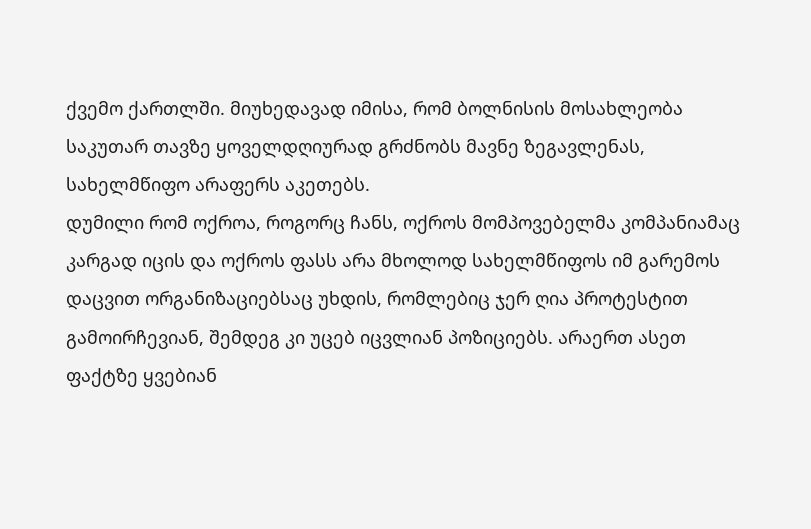ქვემო ქართლში. მიუხედავად იმისა, რომ ბოლნისის მოსახლეობა საკუთარ თავზე ყოველდღიურად გრძნობს მავნე ზეგავლენას, სახელმწიფო არაფერს აკეთებს.
დუმილი რომ ოქროა, როგორც ჩანს, ოქროს მომპოვებელმა კომპანიამაც კარგად იცის და ოქროს ფასს არა მხოლოდ სახელმწიფოს იმ გარემოს დაცვით ორგანიზაციებსაც უხდის, რომლებიც ჯერ ღია პროტესტით გამოირჩევიან, შემდეგ კი უცებ იცვლიან პოზიციებს. არაერთ ასეთ ფაქტზე ყვებიან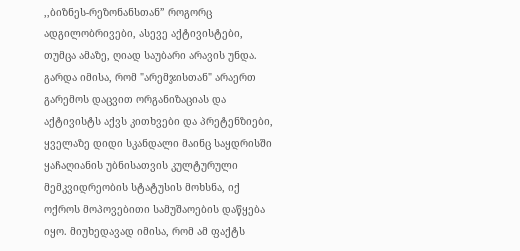,,ბიზნეს-რეზონანსთან” როგორც ადგილობრივები, ასევე აქტივისტები, თუმცა ამაზე, ღიად საუბარი არავის უნდა.
გარდა იმისა, რომ "არემჯისთან" არაერთ გარემოს დაცვით ორგანიზაციას და აქტივისტს აქვს კითხვები და პრეტენზიები, ყველაზე დიდი სკანდალი მაინც საყდრისში ყაჩაღიანის უბნისათვის კულტურული მემკვიდრეობის სტატუსის მოხსნა, იქ ოქროს მოპოვებითი სამუშაოების დაწყება იყო. მიუხედავად იმისა, რომ ამ ფაქტს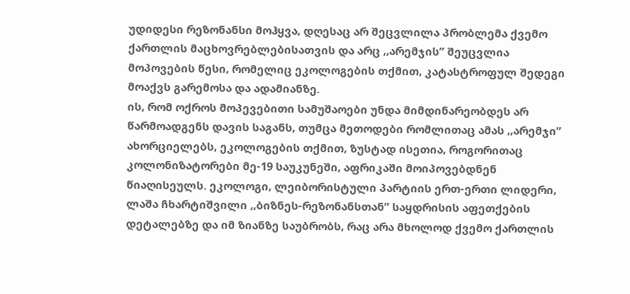უდიდესი რეზონანსი მოჰყვა, დღესაც არ შეცვლილა პრობლემა ქვემო ქართლის მაცხოვრებლებისათვის და არც ,,არემჯის” შეუცვლია მოპოვების წესი, რომელიც ეკოლოგების თქმით, კატასტროფულ შედეგი მოაქვს გარემოსა და ადამიანზე.
ის, რომ ოქროს მოპევებითი სამუშაოები უნდა მიმდინარეობდეს არ წარმოადგენს დავის საგანს, თუმცა მეთოდები რომლითაც ამას ,,არემჯი” ახორციელებს, ეკოლოგების თქმით, ზუსტად ისეთია, როგორითაც კოლონიზატორები მე-19 საუკუნეში, აფრიკაში მოიპოვებდნენ წიაღისეულს. ეკოლოგი, ლეიბორისტული პარტიის ერთ-ერთი ლიდერი, ლაშა ჩხარტიშვილი ,,ბიზნეს-რეზონანსთან” საყდრისის აფეთქების დეტალებზე და იმ ზიანზე საუბრობს, რაც არა მხოლოდ ქვემო ქართლის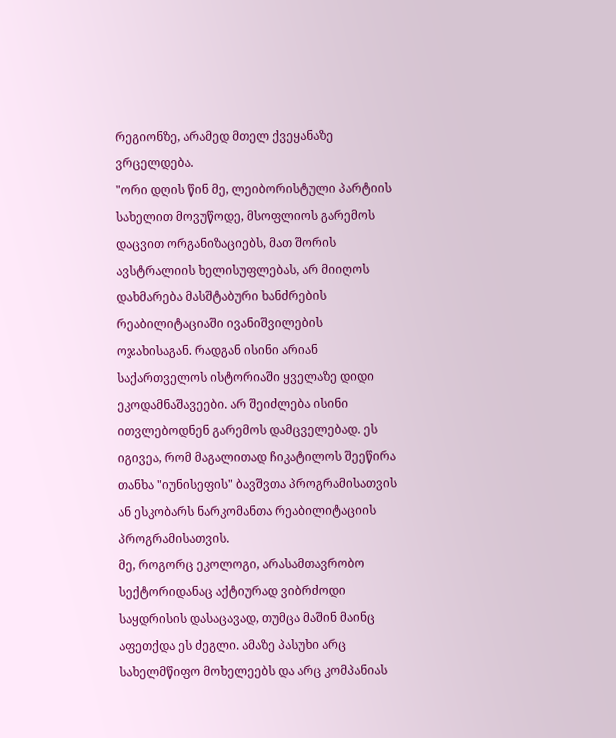რეგიონზე, არამედ მთელ ქვეყანაზე ვრცელდება.
"ორი დღის წინ მე, ლეიბორისტული პარტიის სახელით მოვუწოდე, მსოფლიოს გარემოს დაცვით ორგანიზაციებს, მათ შორის ავსტრალიის ხელისუფლებას, არ მიიღოს დახმარება მასშტაბური ხანძრების რეაბილიტაციაში ივანიშვილების ოჯახისაგან. რადგან ისინი არიან საქართველოს ისტორიაში ყველაზე დიდი ეკოდამნაშავეები. არ შეიძლება ისინი ითვლებოდნენ გარემოს დამცველებად. ეს იგივეა, რომ მაგალითად ჩიკატილოს შეეწირა თანხა "იუნისეფის" ბავშვთა პროგრამისათვის ან ესკობარს ნარკომანთა რეაბილიტაციის პროგრამისათვის.
მე, როგორც ეკოლოგი, არასამთავრობო სექტორიდანაც აქტიურად ვიბრძოდი საყდრისის დასაცავად, თუმცა მაშინ მაინც აფეთქდა ეს ძეგლი. ამაზე პასუხი არც სახელმწიფო მოხელეებს და არც კომპანიას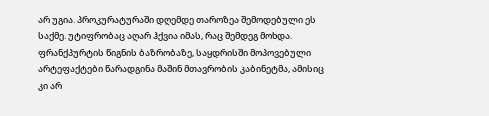არ უგია. პროკურატურაში დღემდე თაროზეა შემოდებული ეს საქმე. უტიფრობაც აღარ ჰქვია იმას, რაც შემდეგ მოხდა. ფრანქპურტის წიგნის ბაზრობაზე, საყდრისში მოპოვებული არტეფაქტები წარადგინა მაშინ მთავრობის კაბინეტმა, ამისიც კი არ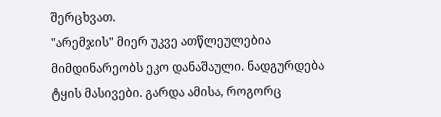შერცხვათ.
"არემჯის" მიერ უკვე ათწლეულებია მიმდინარეობს ეკო დანაშაული. ნადგურდება ტყის მასივები. გარდა ამისა, როგორც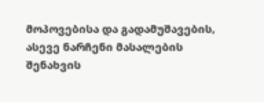მოპოვებისა და გადამუშავების, ასევე ნარჩენი მასალების შენახვის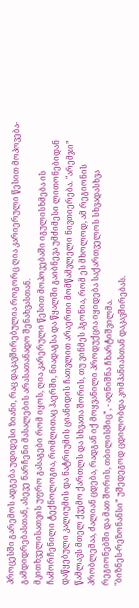პროცესში გარემოს ადგება უდიდესი ზიანი, რაც დაკავშირებულია როგორც ღია კარიერული წესით მოპოვება-გამდიდრებასთან, ასევე ნარჩენი მასალების არასათანადო შენახვასთან.
მკითხველისათვის უფრო გასაგები რომ იყოს, ღია კარერული წესით მოპოვებაში იგულისხმება ის ჩამორჩენილი ტექნოლოგია, რომლითაც ჰაერში, ნიადაგსა და წყალში გაიბნევა უმძიმესი ლითონებიდან დაწყებული კალიუმის და ნატრიუმის ციანიდის ჩათვლით არაერთი მომწამვლელი ნივთიერება. "არემჯი” წამლავს მთელ ქვემო ქართლს და სხვათა შორის, თუ ვინმეს ჰგონია, რომ ეს მხოლოდ, ამ რეგიონის პრობლემაა, ძალიან ცდება, რადგან იქ მოყვანილი პროდუქცია იყიდება საქართველოს სხვადასხვა რეგიონებში და მათ შორის, თბილისშიც”, - აღნიშნა ჩხარტიშვილმა.
"ბიზნეს-რეზონანსი” უშედეგოდ ცდილობდა კომპანიასთან დაკავშირებას.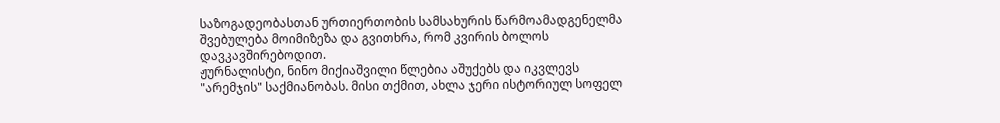საზოგადეობასთან ურთიერთობის სამსახურის წარმოამადგენელმა შვებულება მოიმიზეზა და გვითხრა, რომ კვირის ბოლოს დავკავშირებოდით.
ჟურნალისტი, ნინო მიქიაშვილი წლებია აშუქებს და იკვლევს "არემჯის" საქმიანობას. მისი თქმით, ახლა ჯერი ისტორიულ სოფელ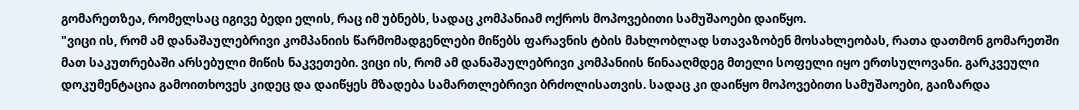გომარეთზეა, რომელსაც იგივე ბედი ელის, რაც იმ უბნებს, სადაც კომპანიამ ოქროს მოპოვებითი სამუშაოები დაიწყო.
"ვიცი ის, რომ ამ დანაშაულებრივი კომპანიის წარმომადგენლები მიწებს ფარავნის ტბის მახლობლად სთავაზობენ მოსახლეობას, რათა დათმონ გომარეთში მათ საკუთრებაში არსებული მიწის ნაკვეთები. ვიცი ის, რომ ამ დანაშაულებრივი კომპანიის წინააღმდეგ მთელი სოფელი იყო ერთსულოვანი. გარკვეული დოკუმენტაცია გამოითხოვეს კიდეც და დაიწყეს მზადება სამართლებრივი ბრძოლისათვის. სადაც კი დაიწყო მოპოვებითი სამუშაოები, გაიზარდა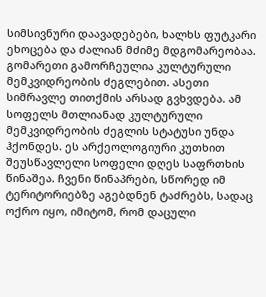სიმსივნური დაავადებები, ხალხს ფუტკარი ეხოცება და ძალიან მძიმე მდგომარეობაა.
გომარეთი გამორჩეულია კულტურული მემკვიდრეობის ძეგლებით. ასეთი სიმრავლე თითქმის არსად გვხვდება. ამ სოფელს მთლიანად კულტურული მემკვიდრეობის ძეგლის სტატუსი უნდა ჰქონდეს. ეს არქეოლოგიური კუთხით შეუსწავლელი სოფელი დღეს საფრთხის წინაშეა. ჩვენი წინაპრები, სწორედ იმ ტერიტორიებზე აგებდნენ ტაძრებს, სადაც ოქრო იყო, იმიტომ, რომ დაცული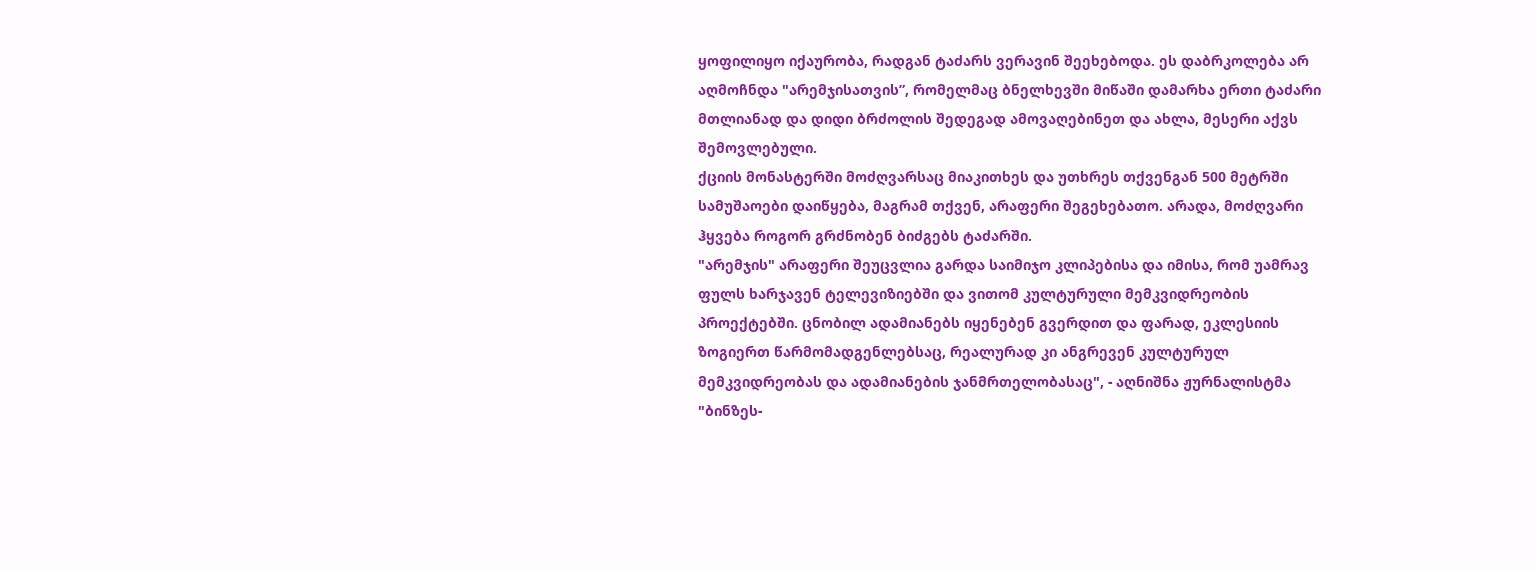ყოფილიყო იქაურობა, რადგან ტაძარს ვერავინ შეეხებოდა. ეს დაბრკოლება არ აღმოჩნდა "არემჯისათვის”, რომელმაც ბნელხევში მიწაში დამარხა ერთი ტაძარი მთლიანად და დიდი ბრძოლის შედეგად ამოვაღებინეთ და ახლა, მესერი აქვს შემოვლებული.
ქციის მონასტერში მოძღვარსაც მიაკითხეს და უთხრეს თქვენგან 500 მეტრში სამუშაოები დაიწყება, მაგრამ თქვენ, არაფერი შეგეხებათო. არადა, მოძღვარი ჰყვება როგორ გრძნობენ ბიძგებს ტაძარში.
"არემჯის" არაფერი შეუცვლია გარდა საიმიჯო კლიპებისა და იმისა, რომ უამრავ ფულს ხარჯავენ ტელევიზიებში და ვითომ კულტურული მემკვიდრეობის პროექტებში. ცნობილ ადამიანებს იყენებენ გვერდით და ფარად, ეკლესიის ზოგიერთ წარმომადგენლებსაც, რეალურად კი ანგრევენ კულტურულ მემკვიდრეობას და ადამიანების ჯანმრთელობასაც", - აღნიშნა ჟურნალისტმა "ბინზეს-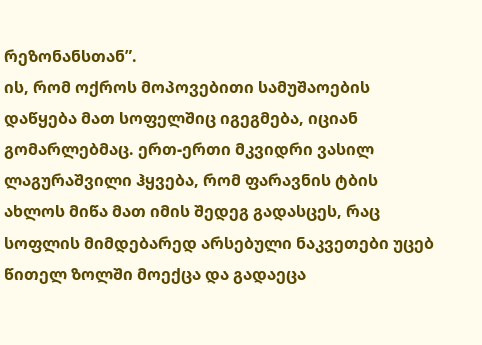რეზონანსთან”.
ის, რომ ოქროს მოპოვებითი სამუშაოების დაწყება მათ სოფელშიც იგეგმება, იციან გომარლებმაც. ერთ-ერთი მკვიდრი ვასილ ლაგურაშვილი ჰყვება, რომ ფარავნის ტბის ახლოს მიწა მათ იმის შედეგ გადასცეს, რაც სოფლის მიმდებარედ არსებული ნაკვეთები უცებ წითელ ზოლში მოექცა და გადაეცა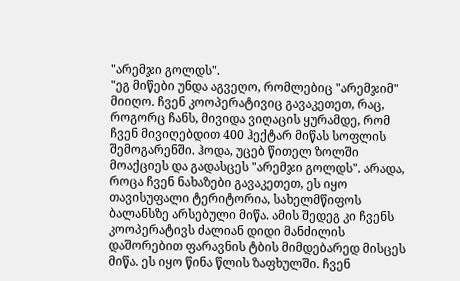"არემჯი გოლდს".
"ეგ მიწები უნდა აგვეღო, რომლებიც "არემჯიმ" მიიღო. ჩვენ კოოპერატივიც გავაკეთეთ, რაც, როგორც ჩანს, მივიდა ვიღაცის ყურამდე, რომ ჩვენ მივიღებდით 400 ჰექტარ მიწას სოფლის შემოგარენში. ჰოდა, უცებ წითელ ზოლში მოაქციეს და გადასცეს "არემჯი გოლდს". არადა, როცა ჩვენ ნახაზები გავაკეთეთ, ეს იყო თავისუფალი ტერიტორია, სახელმწიფოს ბალანსზე არსებული მიწა. ამის შედეგ კი ჩვენს კოოპერატივს ძალიან დიდი მანძილის დაშორებით ფარავნის ტბის მიმდებარედ მისცეს მიწა. ეს იყო წინა წლის ზაფხულში. ჩვენ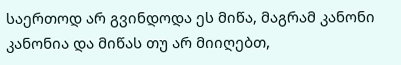საერთოდ არ გვინდოდა ეს მიწა, მაგრამ კანონი კანონია და მიწას თუ არ მიიღებთ,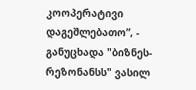კოოპერატივი დაგეშლებათო”, - განუცხადა "ბიზნეს-რეზონანსს" ვასილ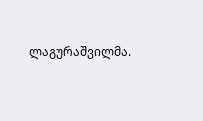ლაგურაშვილმა.